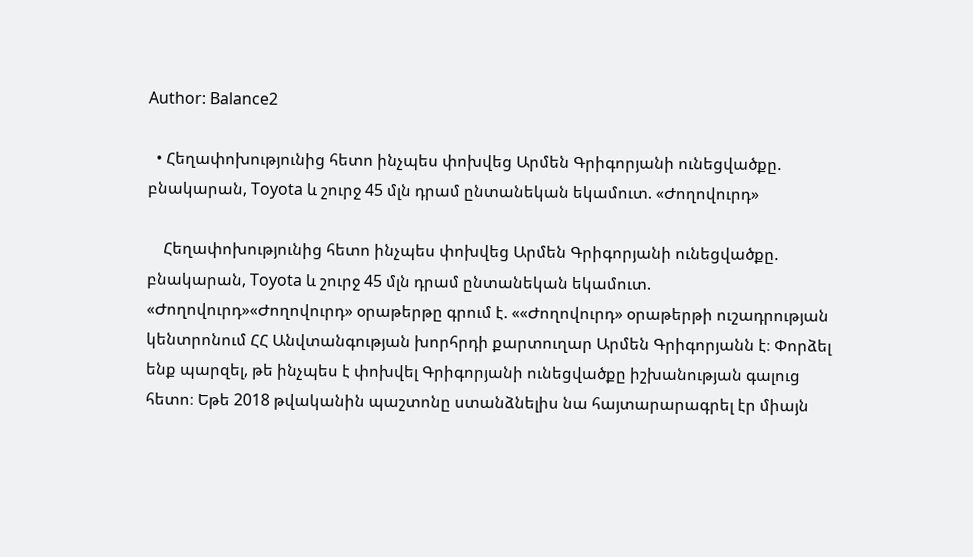Author: Balance2

  • Հեղափոխությունից հետո ինչպես փոխվեց Արմեն Գրիգորյանի ունեցվածքը. բնակարան, Toyota և շուրջ 45 մլն դրամ ընտանեկան եկամուտ. «Ժողովուրդ»

    Հեղափոխությունից հետո ինչպես փոխվեց Արմեն Գրիգորյանի ունեցվածքը. բնակարան, Toyota և շուրջ 45 մլն դրամ ընտանեկան եկամուտ. «Ժողովուրդ»«Ժողովուրդ» օրաթերթը գրում է. ««Ժողովուրդ» օրաթերթի ուշադրության կենտրոնում ՀՀ Անվտանգության խորհրդի քարտուղար Արմեն Գրիգորյանն է։ Փորձել ենք պարզել, թե ինչպես է փոխվել Գրիգորյանի ունեցվածքը իշխանության գալուց հետո։ Եթե 2018 թվականին պաշտոնը ստանձնելիս նա հայտարարագրել էր միայն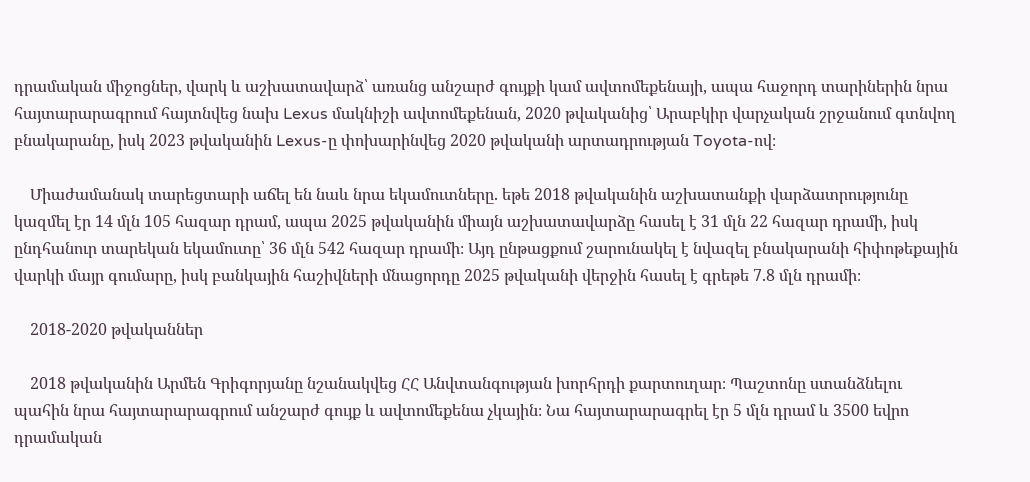դրամական միջոցներ, վարկ և աշխատավարձ՝ առանց անշարժ գույքի կամ ավտոմեքենայի, ապա հաջորդ տարիներին նրա հայտարարագրում հայտնվեց նախ Lexus մակնիշի ավտոմեքենան, 2020 թվականից՝ Արաբկիր վարչական շրջանում գտնվող բնակարանը, իսկ 2023 թվականին Lexus-ը փոխարինվեց 2020 թվականի արտադրության Toyota-ով։

    Միաժամանակ տարեցտարի աճել են նաև նրա եկամուտները. եթե 2018 թվականին աշխատանքի վարձատրությունը կազմել էր 14 մլն 105 հազար դրամ, ապա 2025 թվականին միայն աշխատավարձը հասել է 31 մլն 22 հազար դրամի, իսկ ընդհանուր տարեկան եկամուտը՝ 36 մլն 542 հազար դրամի։ Այդ ընթացքում շարունակել է նվազել բնակարանի հիփոթեքային վարկի մայր գումարը, իսկ բանկային հաշիվների մնացորդը 2025 թվականի վերջին հասել է գրեթե 7.8 մլն դրամի։

    2018-2020 թվականներ

    2018 թվականին Արմեն Գրիգորյանը նշանակվեց ՀՀ Անվտանգության խորհրդի քարտուղար։ Պաշտոնը ստանձնելու պահին նրա հայտարարագրում անշարժ գույք և ավտոմեքենա չկային։ Նա հայտարարագրել էր 5 մլն դրամ և 3500 եվրո դրամական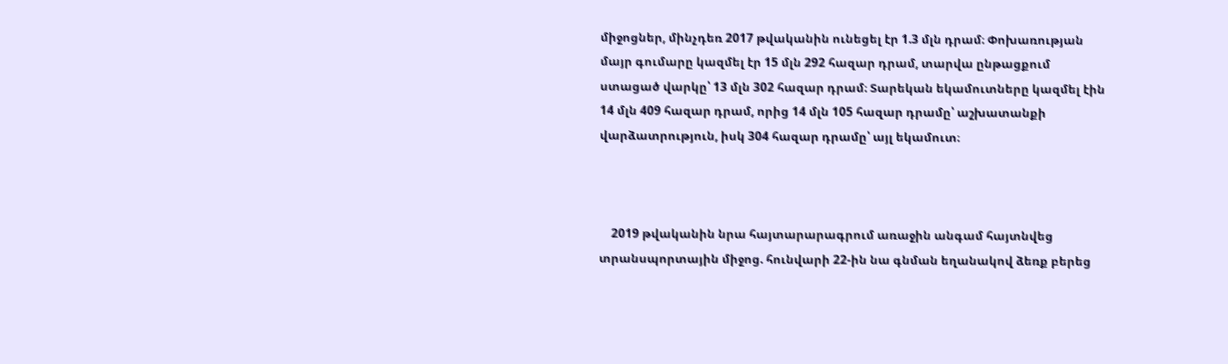միջոցներ, մինչդեռ 2017 թվականին ունեցել էր 1.3 մլն դրամ։ Փոխառության մայր գումարը կազմել էր 15 մլն 292 հազար դրամ, տարվա ընթացքում ստացած վարկը՝ 13 մլն 302 հազար դրամ։ Տարեկան եկամուտները կազմել էին 14 մլն 409 հազար դրամ, որից 14 մլն 105 հազար դրամը՝ աշխատանքի վարձատրություն, իսկ 304 հազար դրամը՝ այլ եկամուտ։



    2019 թվականին նրա հայտարարագրում առաջին անգամ հայտնվեց տրանսպորտային միջոց. հունվարի 22-ին նա գնման եղանակով ձեռք բերեց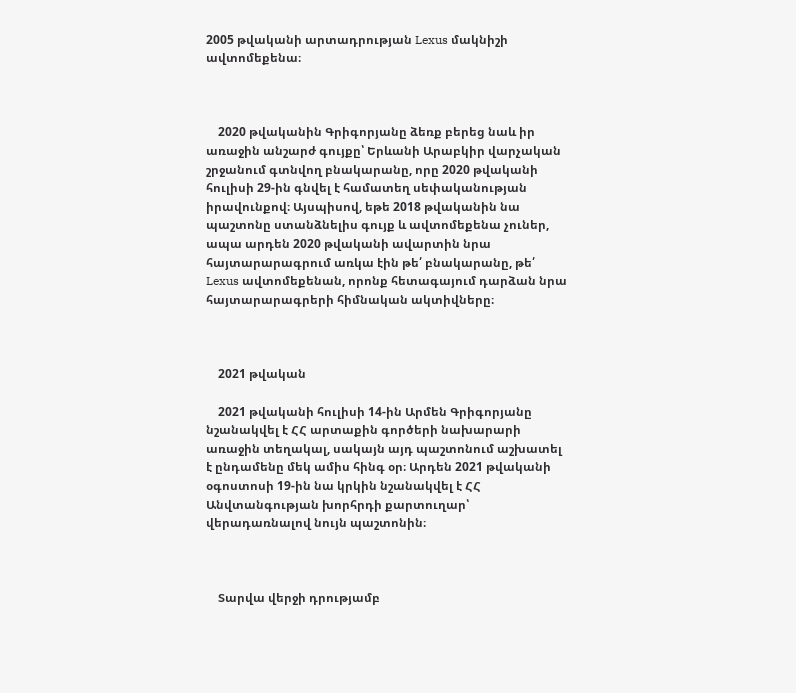2005 թվականի արտադրության Lexus մակնիշի ավտոմեքենա։



    2020 թվականին Գրիգորյանը ձեռք բերեց նաև իր առաջին անշարժ գույքը՝ Երևանի Արաբկիր վարչական շրջանում գտնվող բնակարանը, որը 2020 թվականի հուլիսի 29-ին գնվել է համատեղ սեփականության իրավունքով։ Այսպիսով, եթե 2018 թվականին նա պաշտոնը ստանձնելիս գույք և ավտոմեքենա չուներ, ապա արդեն 2020 թվականի ավարտին նրա հայտարարագրում առկա էին թե՛ բնակարանը, թե՛ Lexus ավտոմեքենան, որոնք հետագայում դարձան նրա հայտարարագրերի հիմնական ակտիվները։



    2021 թվական

    2021 թվականի հուլիսի 14-ին Արմեն Գրիգորյանը նշանակվել է ՀՀ արտաքին գործերի նախարարի առաջին տեղակալ, սակայն այդ պաշտոնում աշխատել է ընդամենը մեկ ամիս հինգ օր։ Արդեն 2021 թվականի օգոստոսի 19-ին նա կրկին նշանակվել է ՀՀ Անվտանգության խորհրդի քարտուղար՝ վերադառնալով նույն պաշտոնին։



    Տարվա վերջի դրությամբ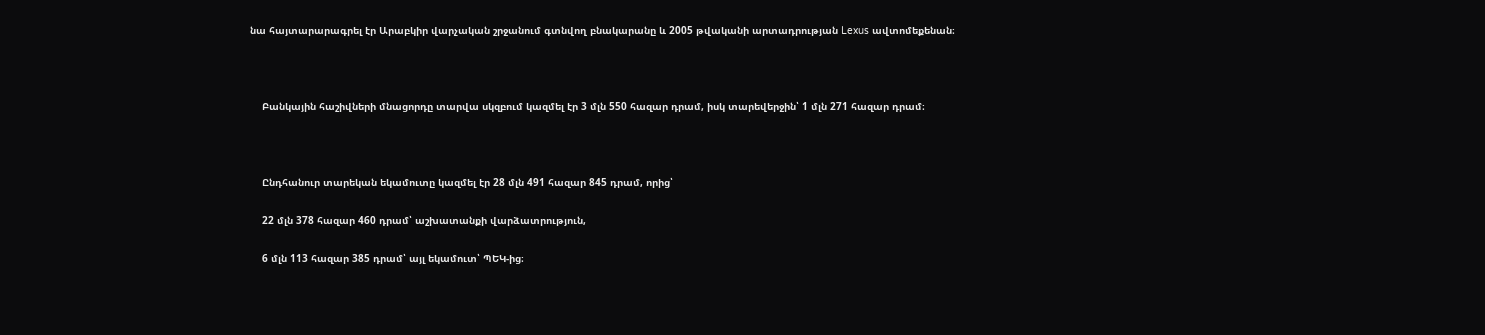նա հայտարարագրել էր Արաբկիր վարչական շրջանում գտնվող բնակարանը և 2005 թվականի արտադրության Lexus ավտոմեքենան։



    Բանկային հաշիվների մնացորդը տարվա սկզբում կազմել էր 3 մլն 550 հազար դրամ, իսկ տարեվերջին՝ 1 մլն 271 հազար դրամ։



    Ընդհանուր տարեկան եկամուտը կազմել էր 28 մլն 491 հազար 845 դրամ, որից՝

    22 մլն 378 հազար 460 դրամ՝ աշխատանքի վարձատրություն,

    6 մլն 113 հազար 385 դրամ՝ այլ եկամուտ՝ ՊԵԿ-ից։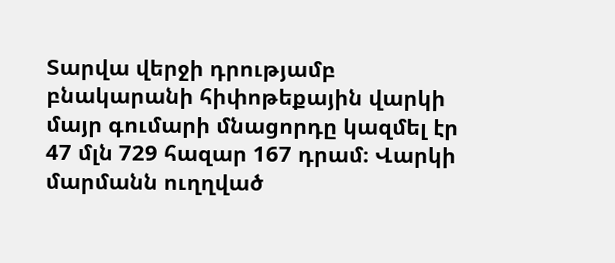Տարվա վերջի դրությամբ բնակարանի հիփոթեքային վարկի մայր գումարի մնացորդը կազմել էր 47 մլն 729 հազար 167 դրամ։ Վարկի մարմանն ուղղված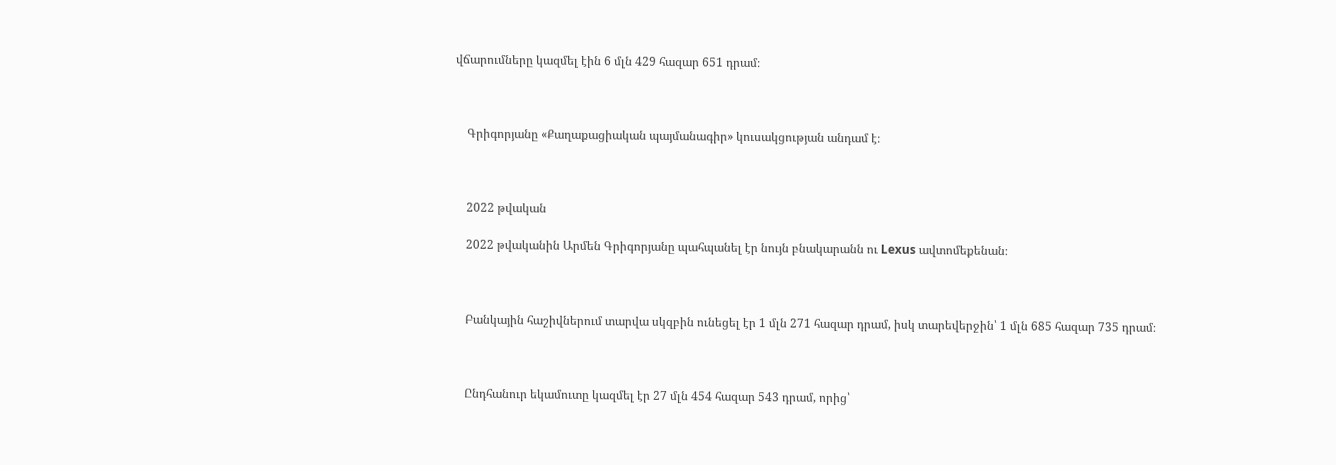վճարումները կազմել էին 6 մլն 429 հազար 651 դրամ։



    Գրիգորյանը «Քաղաքացիական պայմանագիր» կուսակցության անդամ է։



    2022 թվական

    2022 թվականին Արմեն Գրիգորյանը պահպանել էր նույն բնակարանն ու Lexus ավտոմեքենան։



    Բանկային հաշիվներում տարվա սկզբին ունեցել էր 1 մլն 271 հազար դրամ, իսկ տարեվերջին՝ 1 մլն 685 հազար 735 դրամ։



    Ընդհանուր եկամուտը կազմել էր 27 մլն 454 հազար 543 դրամ, որից՝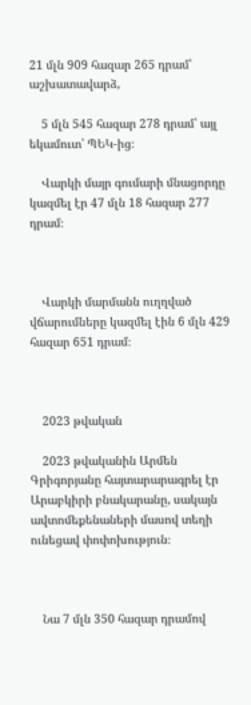21 մլն 909 հազար 265 դրամ՝ աշխատավարձ,

    5 մլն 545 հազար 278 դրամ՝ այլ եկամուտ՝ ՊԵԿ-ից։

    Վարկի մայր գումարի մնացորդը կազմել էր 47 մլն 18 հազար 277 դրամ։



    Վարկի մարմանն ուղղված վճարումները կազմել էին 6 մլն 429 հազար 651 դրամ։



    2023 թվական

    2023 թվականին Արմեն Գրիգորյանը հայտարարագրել էր Արաբկիրի բնակարանը, սակայն ավտոմեքենաների մասով տեղի ունեցավ փոփոխություն։



    Նա 7 մլն 350 հազար դրամով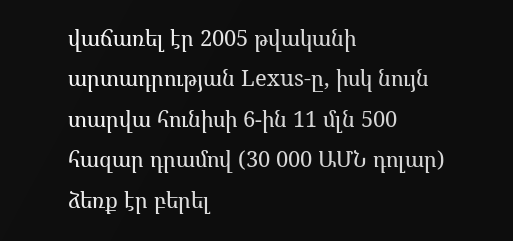վաճառել էր 2005 թվականի արտադրության Lexus-ը, իսկ նույն տարվա հունիսի 6-ին 11 մլն 500 հազար դրամով (30 000 ԱՄՆ դոլար) ձեռք էր բերել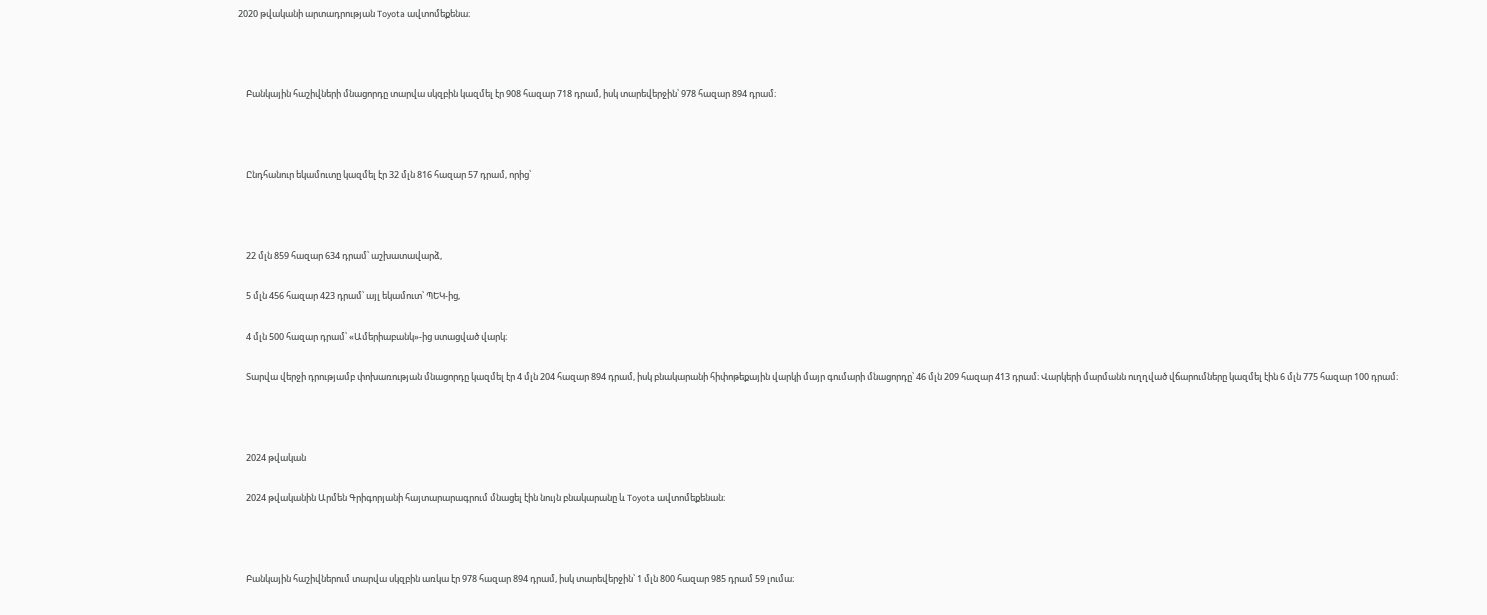2020 թվականի արտադրության Toyota ավտոմեքենա։



    Բանկային հաշիվների մնացորդը տարվա սկզբին կազմել էր 908 հազար 718 դրամ, իսկ տարեվերջին՝ 978 հազար 894 դրամ։



    Ընդհանուր եկամուտը կազմել էր 32 մլն 816 հազար 57 դրամ, որից՝



    22 մլն 859 հազար 634 դրամ՝ աշխատավարձ,

    5 մլն 456 հազար 423 դրամ՝ այլ եկամուտ՝ ՊԵԿ-ից,

    4 մլն 500 հազար դրամ՝ «Ամերիաբանկ»-ից ստացված վարկ։

    Տարվա վերջի դրությամբ փոխառության մնացորդը կազմել էր 4 մլն 204 հազար 894 դրամ, իսկ բնակարանի հիփոթեքային վարկի մայր գումարի մնացորդը՝ 46 մլն 209 հազար 413 դրամ։ Վարկերի մարմանն ուղղված վճարումները կազմել էին 6 մլն 775 հազար 100 դրամ։



    2024 թվական

    2024 թվականին Արմեն Գրիգորյանի հայտարարագրում մնացել էին նույն բնակարանը և Toyota ավտոմեքենան։



    Բանկային հաշիվներում տարվա սկզբին առկա էր 978 հազար 894 դրամ, իսկ տարեվերջին՝ 1 մլն 800 հազար 985 դրամ 59 լումա։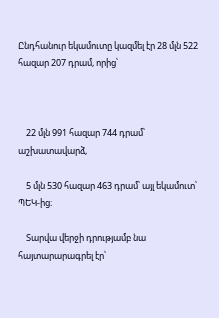Ընդհանուր եկամուտը կազմել էր 28 մլն 522 հազար 207 դրամ, որից՝



    22 մլն 991 հազար 744 դրամ՝ աշխատավարձ,

    5 մլն 530 հազար 463 դրամ՝ այլ եկամուտ՝ ՊԵԿ-ից։

    Տարվա վերջի դրությամբ նա հայտարարագրել էր՝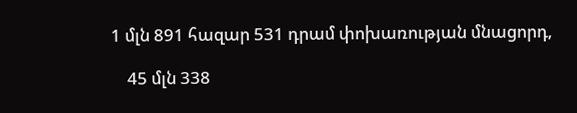1 մլն 891 հազար 531 դրամ փոխառության մնացորդ,

    45 մլն 338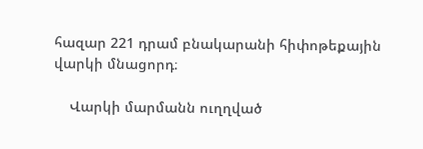հազար 221 դրամ բնակարանի հիփոթեքային վարկի մնացորդ։

    Վարկի մարմանն ուղղված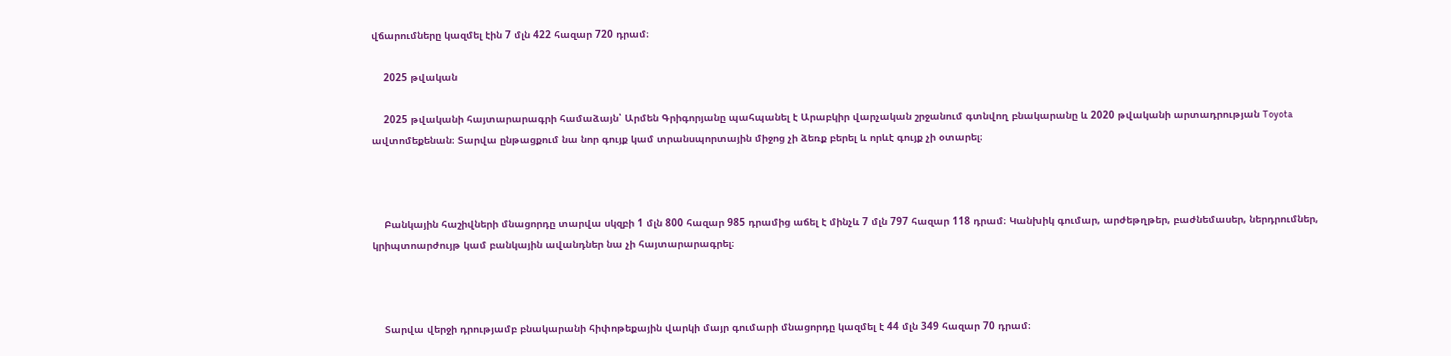վճարումները կազմել էին 7 մլն 422 հազար 720 դրամ։

    2025 թվական

    2025 թվականի հայտարարագրի համաձայն՝ Արմեն Գրիգորյանը պահպանել է Արաբկիր վարչական շրջանում գտնվող բնակարանը և 2020 թվականի արտադրության Toyota ավտոմեքենան։ Տարվա ընթացքում նա նոր գույք կամ տրանսպորտային միջոց չի ձեռք բերել և որևէ գույք չի օտարել։



    Բանկային հաշիվների մնացորդը տարվա սկզբի 1 մլն 800 հազար 985 դրամից աճել է մինչև 7 մլն 797 հազար 118 դրամ։ Կանխիկ գումար, արժեթղթեր, բաժնեմասեր, ներդրումներ, կրիպտոարժույթ կամ բանկային ավանդներ նա չի հայտարարագրել։



    Տարվա վերջի դրությամբ բնակարանի հիփոթեքային վարկի մայր գումարի մնացորդը կազմել է 44 մլն 349 հազար 70 դրամ։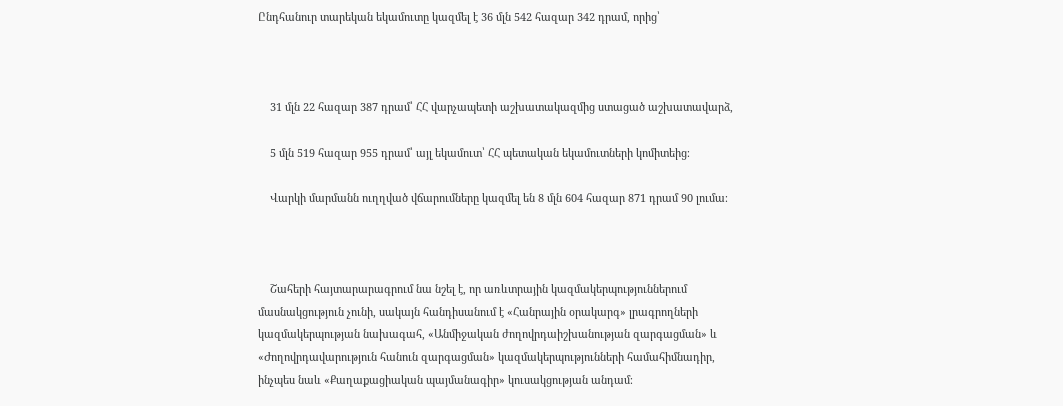Ընդհանուր տարեկան եկամուտը կազմել է 36 մլն 542 հազար 342 դրամ, որից՝



    31 մլն 22 հազար 387 դրամ՝ ՀՀ վարչապետի աշխատակազմից ստացած աշխատավարձ,

    5 մլն 519 հազար 955 դրամ՝ այլ եկամուտ՝ ՀՀ պետական եկամուտների կոմիտեից։

    Վարկի մարմանն ուղղված վճարումները կազմել են 8 մլն 604 հազար 871 դրամ 90 լումա։



    Շահերի հայտարարագրում նա նշել է, որ առևտրային կազմակերպություններում մասնակցություն չունի, սակայն հանդիսանում է «Հանրային օրակարգ» լրագրողների կազմակերպության նախագահ, «Անմիջական ժողովրդաիշխանության զարգացման» և «Ժողովրդավարություն հանուն զարգացման» կազմակերպությունների համահիմնադիր, ինչպես նաև «Քաղաքացիական պայմանագիր» կուսակցության անդամ։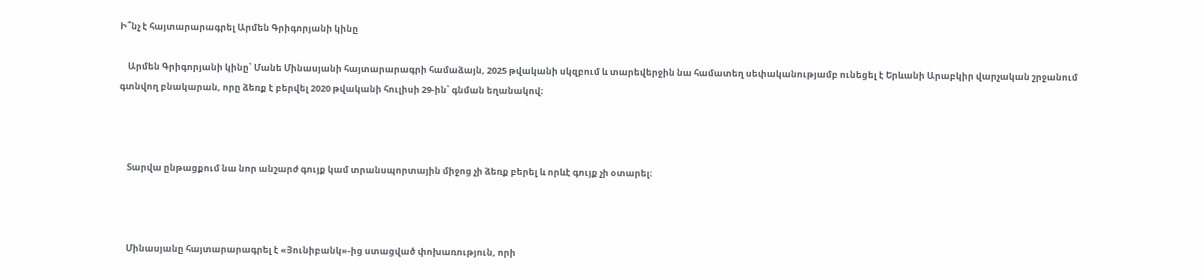Ի՞նչ է հայտարարագրել Արմեն Գրիգորյանի կինը

    Արմեն Գրիգորյանի կինը՝ Մանե Մինասյանի հայտարարագրի համաձայն, 2025 թվականի սկզբում և տարեվերջին նա համատեղ սեփականությամբ ունեցել է Երևանի Արաբկիր վարչական շրջանում գտնվող բնակարան, որը ձեռք է բերվել 2020 թվականի հուլիսի 29-ին՝ գնման եղանակով։



    Տարվա ընթացքում նա նոր անշարժ գույք կամ տրանսպորտային միջոց չի ձեռք բերել և որևէ գույք չի օտարել։



    Մինասյանը հայտարարագրել է «Յունիբանկ»-ից ստացված փոխառություն, որի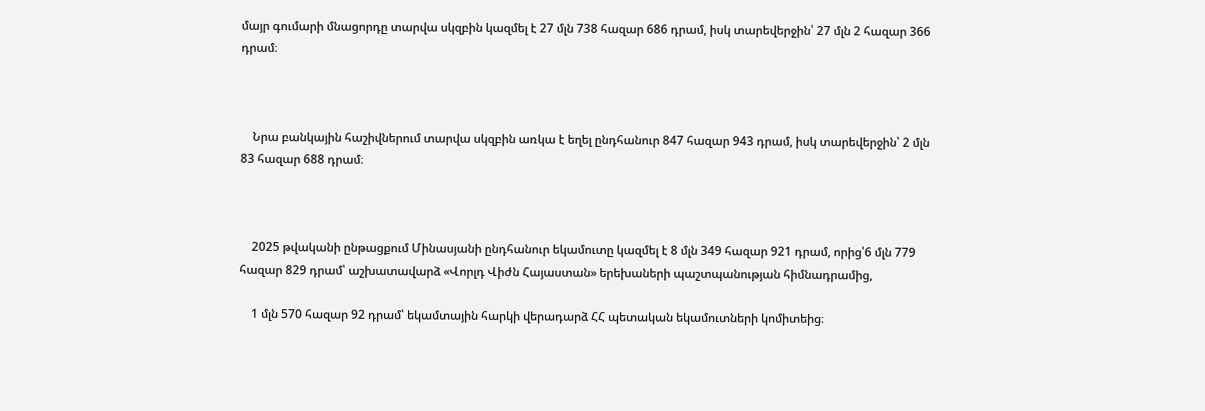մայր գումարի մնացորդը տարվա սկզբին կազմել է 27 մլն 738 հազար 686 դրամ, իսկ տարեվերջին՝ 27 մլն 2 հազար 366 դրամ։



    Նրա բանկային հաշիվներում տարվա սկզբին առկա է եղել ընդհանուր 847 հազար 943 դրամ, իսկ տարեվերջին՝ 2 մլն 83 հազար 688 դրամ։



    2025 թվականի ընթացքում Մինասյանի ընդհանուր եկամուտը կազմել է 8 մլն 349 հազար 921 դրամ, որից՝6 մլն 779 հազար 829 դրամ՝ աշխատավարձ «Վորլդ Վիժն Հայաստան» երեխաների պաշտպանության հիմնադրամից,

    1 մլն 570 հազար 92 դրամ՝ եկամտային հարկի վերադարձ ՀՀ պետական եկամուտների կոմիտեից։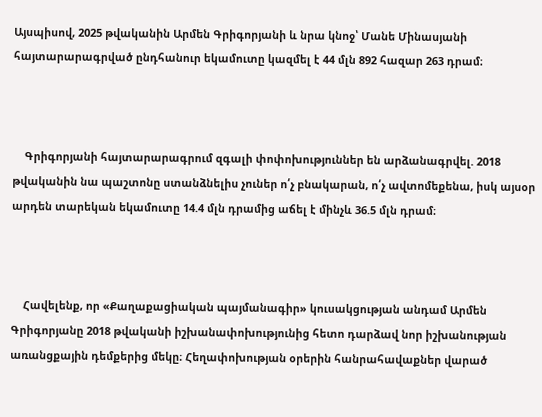Այսպիսով, 2025 թվականին Արմեն Գրիգորյանի և նրա կնոջ՝ Մանե Մինասյանի հայտարարագրված ընդհանուր եկամուտը կազմել է 44 մլն 892 հազար 263 դրամ։



    Գրիգորյանի հայտարարագրում զգալի փոփոխություններ են արձանագրվել. 2018 թվականին նա պաշտոնը ստանձնելիս չուներ ո՛չ բնակարան, ո՛չ ավտոմեքենա, իսկ այսօր արդեն տարեկան եկամուտը 14.4 մլն դրամից աճել է մինչև 36.5 մլն դրամ։



    Հավելենք, որ «Քաղաքացիական պայմանագիր» կուսակցության անդամ Արմեն Գրիգորյանը 2018 թվականի իշխանափոխությունից հետո դարձավ նոր իշխանության առանցքային դեմքերից մեկը։ Հեղափոխության օրերին հանրահավաքներ վարած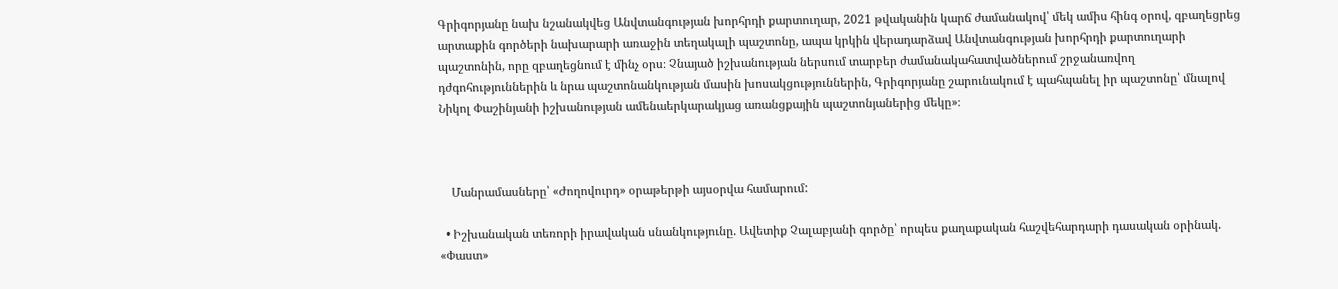Գրիգորյանը նախ նշանակվեց Անվտանգության խորհրդի քարտուղար, 2021 թվականին կարճ ժամանակով՝ մեկ ամիս հինգ օրով, զբաղեցրեց արտաքին գործերի նախարարի առաջին տեղակալի պաշտոնը, ապա կրկին վերադարձավ Անվտանգության խորհրդի քարտուղարի պաշտոնին, որը զբաղեցնում է մինչ օրս։ Չնայած իշխանության ներսում տարբեր ժամանակահատվածներում շրջանառվող դժգոհություններին և նրա պաշտոնանկության մասին խոսակցություններին, Գրիգորյանը շարունակում է պահպանել իր պաշտոնը՝ մնալով Նիկոլ Փաշինյանի իշխանության ամենաերկարակյաց առանցքային պաշտոնյաներից մեկը»։



    Մանրամասները՝ «Ժողովուրդ» օրաթերթի այսօրվա համարում:

  • Իշխանական տեռորի իրավական սնանկությունը. Ավետիք Չալաբյանի գործը՝ որպես քաղաքական հաշվեհարդարի դասական օրինակ. «Փաստ»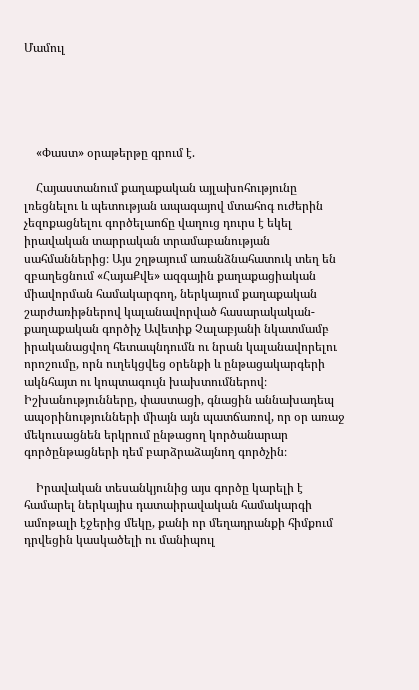Մամուլ





    «Փաստ» օրաթերթը գրում է.

    Հայաստանում քաղաքական այլախոհությունը լռեցնելու և պետության ապագայով մտահոգ ուժերին չեզոքացնելու գործելաոճը վաղուց դուրս է եկել իրավական տարրական տրամաբանության սահմաններից։ Այս շղթայում առանձնահատուկ տեղ են զբաղեցնում «ՀայաՔվե» ազգային քաղաքացիական միավորման համակարգող, ներկայում քաղաքական շարժառիթներով կալանավորված հասարակական-քաղաքական գործիչ Ավետիք Չալաբյանի նկատմամբ իրականացվող հետապնդումն ու նրան կալանավորելու որոշումը, որն ուղեկցվեց օրենքի և ընթացակարգերի ակնհայտ ու կոպտագույն խախտումներով։ Իշխանությունները, փաստացի, գնացին աննախադեպ ապօրինությունների միայն այն պատճառով, որ օր առաջ մեկուսացնեն երկրում ընթացող կործանարար գործընթացների դեմ բարձրաձայնող գործչին։

    Իրավական տեսանկյունից այս գործը կարելի է համարել ներկայիս դատաիրավական համակարգի ամոթալի էջերից մեկը, քանի որ մեղադրանքի հիմքում դրվեցին կասկածելի ու մանիպուլ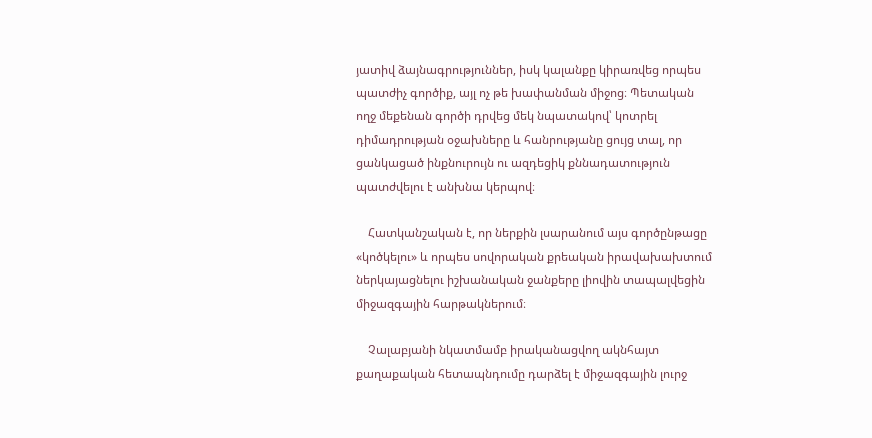յատիվ ձայնագրություններ, իսկ կալանքը կիրառվեց որպես պատժիչ գործիք, այլ ոչ թե խափանման միջոց։ Պետական ողջ մեքենան գործի դրվեց մեկ նպատակով՝ կոտրել դիմադրության օջախները և հանրությանը ցույց տալ, որ ցանկացած ինքնուրույն ու ազդեցիկ քննադատություն պատժվելու է անխնա կերպով։

    Հատկանշական է, որ ներքին լսարանում այս գործընթացը «կոծկելու» և որպես սովորական քրեական իրավախախտում ներկայացնելու իշխանական ջանքերը լիովին տապալվեցին միջազգային հարթակներում։

    Չալաբյանի նկատմամբ իրականացվող ակնհայտ քաղաքական հետապնդումը դարձել է միջազգային լուրջ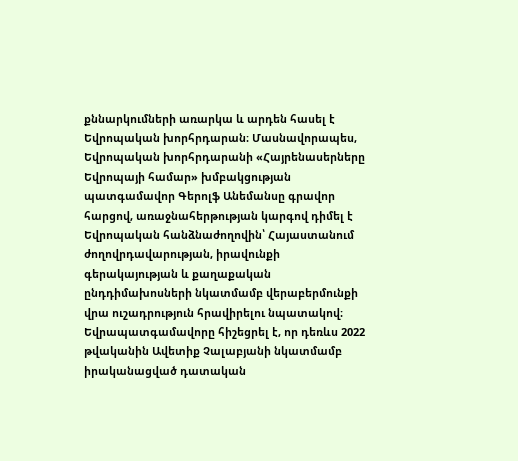քննարկումների առարկա և արդեն հասել է Եվրոպական խորհրդարան։ Մասնավորապես, Եվրոպական խորհրդարանի «Հայրենասերները Եվրոպայի համար» խմբակցության պատգամավոր Գերոլֆ Անեմանսը գրավոր հարցով, առաջնահերթության կարգով դիմել է Եվրոպական հանձնաժողովին՝ Հայաստանում ժողովրդավարության, իրավունքի գերակայության և քաղաքական ընդդիմախոսների նկատմամբ վերաբերմունքի վրա ուշադրություն հրավիրելու նպատակով։ Եվրապատգամավորը հիշեցրել է, որ դեռևս 2022 թվականին Ավետիք Չալաբյանի նկատմամբ իրականացված դատական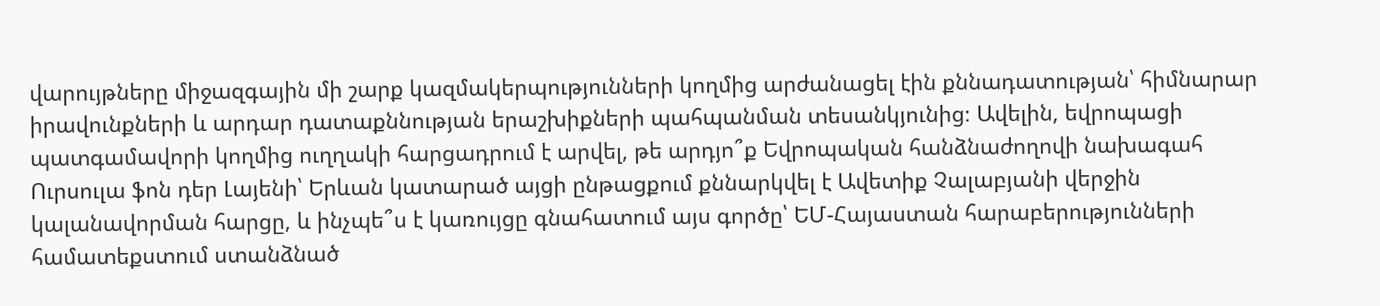վարույթները միջազգային մի շարք կազմակերպությունների կողմից արժանացել էին քննադատության՝ հիմնարար իրավունքների և արդար դատաքննության երաշխիքների պահպանման տեսանկյունից։ Ավելին, եվրոպացի պատգամավորի կողմից ուղղակի հարցադրում է արվել, թե արդյո՞ք Եվրոպական հանձնաժողովի նախագահ Ուրսուլա ֆոն դեր Լայենի՝ Երևան կատարած այցի ընթացքում քննարկվել է Ավետիք Չալաբյանի վերջին կալանավորման հարցը, և ինչպե՞ս է կառույցը գնահատում այս գործը՝ ԵՄ-Հայաստան հարաբերությունների համատեքստում ստանձնած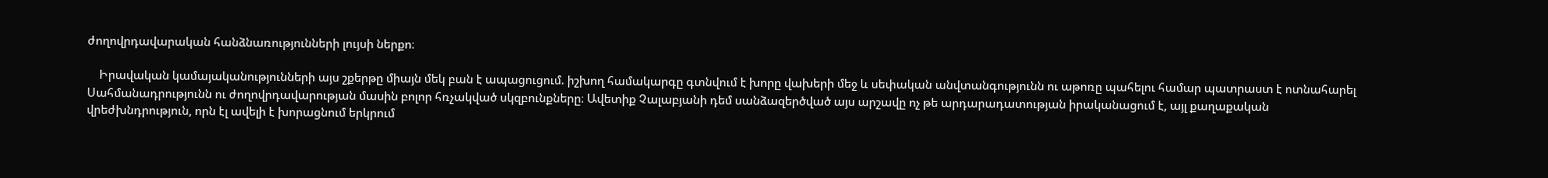ժողովրդավարական հանձնառությունների լույսի ներքո։

    Իրավական կամայականությունների այս շքերթը միայն մեկ բան է ապացուցում. իշխող համակարգը գտնվում է խորը վախերի մեջ և սեփական անվտանգությունն ու աթոռը պահելու համար պատրաստ է ոտնահարել Սահմանադրությունն ու ժողովրդավարության մասին բոլոր հռչակված սկզբունքները։ Ավետիք Չալաբյանի դեմ սանձազերծված այս արշավը ոչ թե արդարադատության իրականացում է, այլ քաղաքական վրեժխնդրություն, որն էլ ավելի է խորացնում երկրում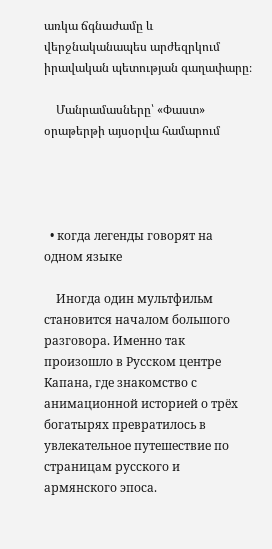առկա ճգնաժամը և վերջնականապես արժեզրկում իրավական պետության գաղափարը։

    Մանրամասները՝ «Փաստ» օրաթերթի այսօրվա համարում




  • когда легенды говорят на одном языке

    Иногда один мультфильм становится началом большого разговора. Именно так произошло в Русском центре Капана, где знакомство с анимационной историей о трёх богатырях превратилось в увлекательное путешествие по страницам русского и армянского эпоса.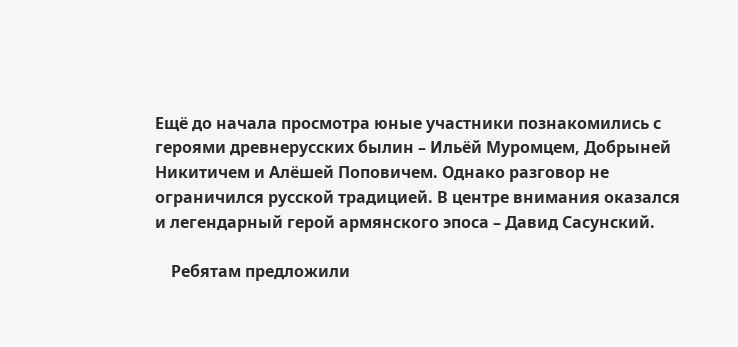Ещё до начала просмотра юные участники познакомились с героями древнерусских былин – Ильёй Муромцем, Добрыней Никитичем и Алёшей Поповичем. Однако разговор не ограничился русской традицией. В центре внимания оказался и легендарный герой армянского эпоса – Давид Сасунский.

    Ребятам предложили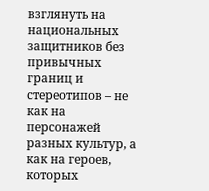взглянуть на национальных защитников без привычных границ и стереотипов – не как на персонажей разных культур, а как на героев, которых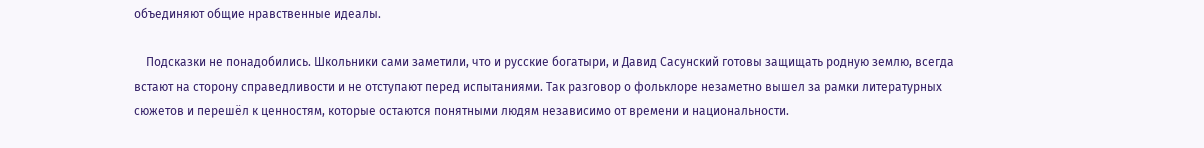объединяют общие нравственные идеалы.

    Подсказки не понадобились. Школьники сами заметили, что и русские богатыри, и Давид Сасунский готовы защищать родную землю, всегда встают на сторону справедливости и не отступают перед испытаниями. Так разговор о фольклоре незаметно вышел за рамки литературных сюжетов и перешёл к ценностям, которые остаются понятными людям независимо от времени и национальности.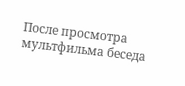После просмотра мультфильма беседа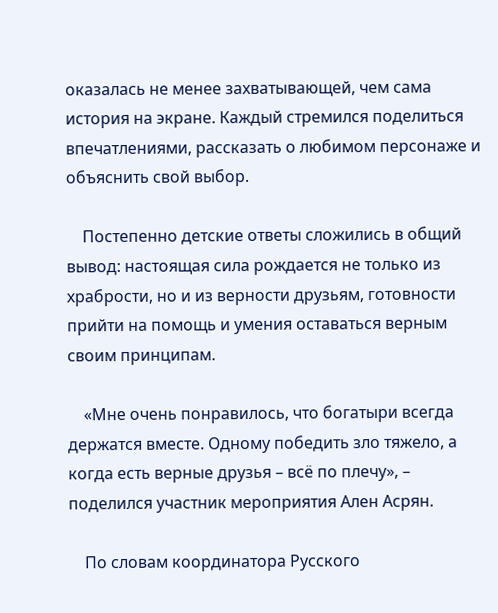оказалась не менее захватывающей, чем сама история на экране. Каждый стремился поделиться впечатлениями, рассказать о любимом персонаже и объяснить свой выбор.

    Постепенно детские ответы сложились в общий вывод: настоящая сила рождается не только из храбрости, но и из верности друзьям, готовности прийти на помощь и умения оставаться верным своим принципам.

    «Мне очень понравилось, что богатыри всегда держатся вместе. Одному победить зло тяжело, а когда есть верные друзья – всё по плечу», – поделился участник мероприятия Ален Асрян.

    По словам координатора Русского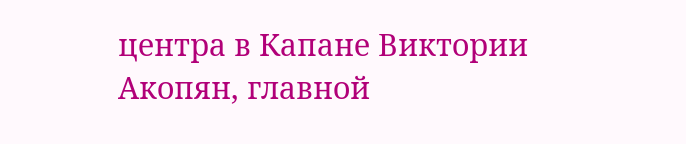центра в Капане Виктории Акопян, главной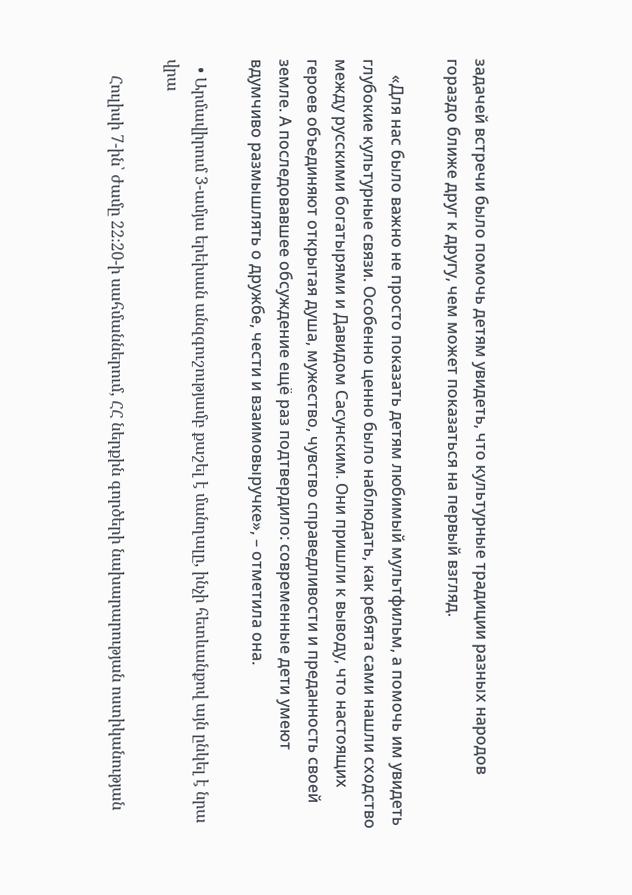задачей встречи было помочь детям увидеть, что культурные традиции разных народов гораздо ближе друг к другу, чем может показаться на первый взгляд.

    «Для нас было важно не просто показать детям любимый мультфильм, а помочь им увидеть глубокие культурные связи. Особенно ценно было наблюдать, как ребята сами нашли сходство между русскими богатырями и Давидом Сасунским. Они пришли к выводу, что настоящих героев объединяют открытая душа, мужество, чувство справедливости и преданность своей земле. А последовавшее обсуждение ещё раз подтвердило: современные дети умеют вдумчиво размышлять о дружбе, чести и взаимовыручке», – отметила она.

  • Արմավիրում 3-ամյա երեխան անզգուշությամբ քաշել է մանղալը, ինչի հետևանքով այն ընկել է նրա վրա

    Հուլիսի 7-ին՝ ժամը 22։20-ի սահմաններում, ՀՀ ներքին գործերի նախարարության ոստիկանության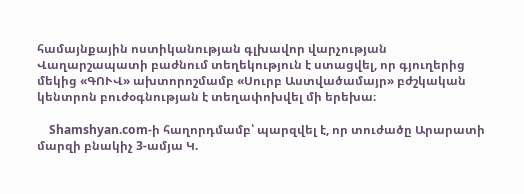համայնքային ոստիկանության գլխավոր վարչության Վաղարշապատի բաժնում տեղեկություն է ստացվել, որ գյուղերից մեկից «ԳՈՒՎ» ախտորոշմամբ «Սուրբ Աստվածամայր» բժշկական կենտրոն բուժօգնության է տեղափոխվել մի երեխա։

    Shamshyan.com-ի հաղորդմամբ՝ պարզվել է, որ տուժածը Արարատի մարզի բնակիչ 3-ամյա Կ.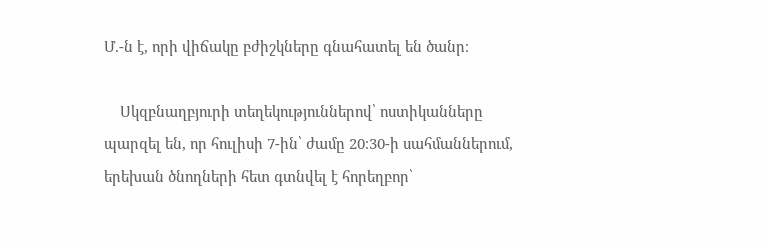Մ.-ն է, որի վիճակը բժիշկները գնահատել են ծանր։

    Սկզբնաղբյուրի տեղեկություններով՝ ոստիկանները պարզել են, որ հուլիսի 7-ին՝ ժամը 20։30-ի սահմաններում, երեխան ծնողների հետ գտնվել է հորեղբոր՝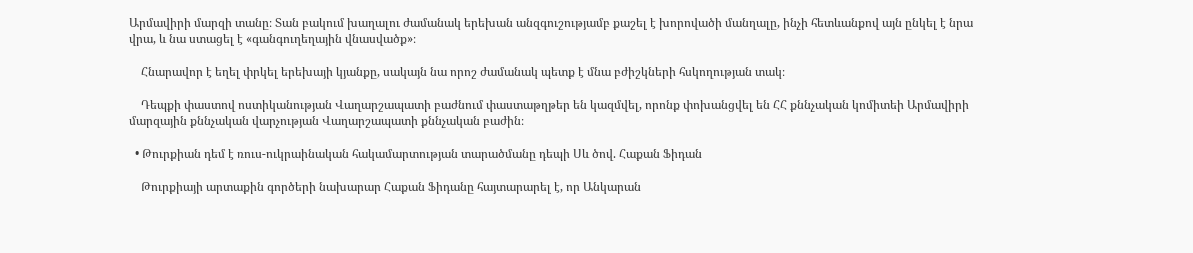Արմավիրի մարզի տանը։ Տան բակում խաղալու ժամանակ երեխան անզգուշությամբ քաշել է խորովածի մանղալը, ինչի հետևանքով այն ընկել է նրա վրա, և նա ստացել է «գանգուղեղային վնասվածք»։

    Հնարավոր է եղել փրկել երեխայի կյանքը, սակայն նա որոշ ժամանակ պետք է մնա բժիշկների հսկողության տակ։

    Դեպքի փաստով ոստիկանության Վաղարշապատի բաժնում փաստաթղթեր են կազմվել, որոնք փոխանցվել են ՀՀ քննչական կոմիտեի Արմավիրի մարզային քննչական վարչության Վաղարշապատի քննչական բաժին։

  • Թուրքիան դեմ է ռուս-ուկրաինական հակամարտության տարածմանը դեպի Սև ծով. Հաքան Ֆիդան

    Թուրքիայի արտաքին գործերի նախարար Հաքան Ֆիդանը հայտարարել է, որ Անկարան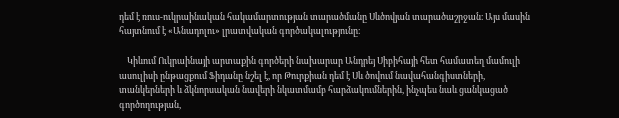դեմ է ռուս-ուկրաինական հակամարտության տարածմանը Սևծովյան տարածաշրջան։ Այս մասին հայտնում է «Անադոլու» լրատվական գործակալությունը։

    Կիևում Ուկրաինայի արտաքին գործերի նախարար Անդրեյ Սիբիհայի հետ համատեղ մամուլի ասուլիսի ընթացքում Ֆիդանը նշել է, որ Թուրքիան դեմ է Սև ծովում նավահանգիստների, տանկերների և ձկնորսական նավերի նկատմամբ հարձակումներին, ինչպես նաև ցանկացած գործողության,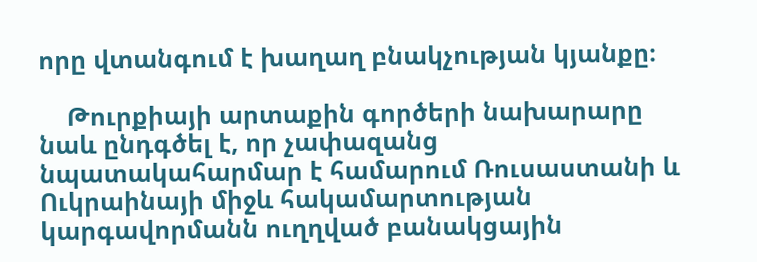որը վտանգում է խաղաղ բնակչության կյանքը։

    Թուրքիայի արտաքին գործերի նախարարը նաև ընդգծել է, որ չափազանց նպատակահարմար է համարում Ռուսաստանի և Ուկրաինայի միջև հակամարտության կարգավորմանն ուղղված բանակցային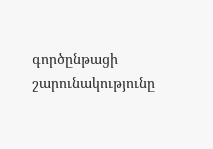գործընթացի շարունակությունը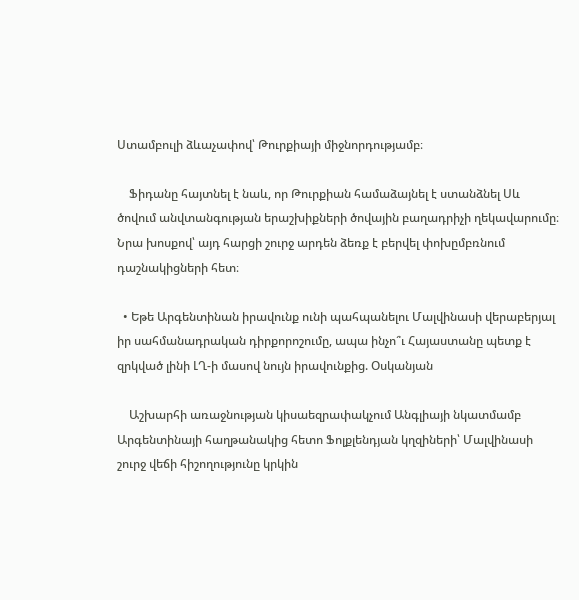Ստամբուլի ձևաչափով՝ Թուրքիայի միջնորդությամբ։

    Ֆիդանը հայտնել է նաև, որ Թուրքիան համաձայնել է ստանձնել Սև ծովում անվտանգության երաշխիքների ծովային բաղադրիչի ղեկավարումը։ Նրա խոսքով՝ այդ հարցի շուրջ արդեն ձեռք է բերվել փոխըմբռնում դաշնակիցների հետ։

  • Եթե Արգենտինան իրավունք ունի պահպանելու Մալվինասի վերաբերյալ իր սահմանադրական դիրքորոշումը, ապա ինչո՞ւ Հայաստանը պետք է զրկված լինի ԼՂ-ի մասով նույն իրավունքից. Օսկանյան

    Աշխարհի առաջնության կիսաեզրափակչում Անգլիայի նկատմամբ Արգենտինայի հաղթանակից հետո Ֆոլքլենդյան կղզիների՝ Մալվինասի շուրջ վեճի հիշողությունը կրկին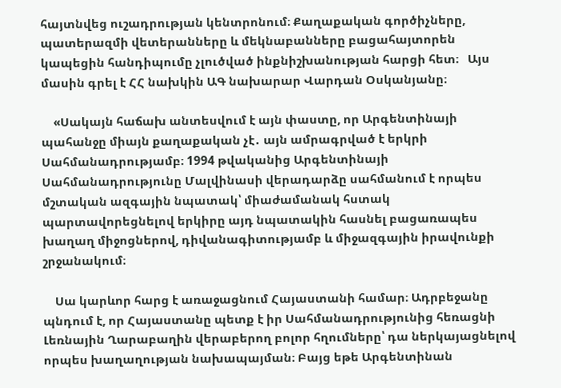հայտնվեց ուշադրության կենտրոնում։ Քաղաքական գործիչները, պատերազմի վետերանները և մեկնաբանները բացահայտորեն կապեցին հանդիպումը չլուծված ինքնիշխանության հարցի հետ։   Այս մասին գրել է ՀՀ նախկին ԱԳ նախարար Վարդան Օսկանյանը։

    «Սակայն հաճախ անտեսվում է այն փաստը, որ Արգենտինայի պահանջը միայն քաղաքական չէ․ այն ամրագրված է երկրի Սահմանադրությամբ։ 1994 թվականից Արգենտինայի Սահմանադրությունը Մալվինասի վերադարձը սահմանում է որպես մշտական ազգային նպատակ՝ միաժամանակ հստակ պարտավորեցնելով երկիրը այդ նպատակին հասնել բացառապես խաղաղ միջոցներով, դիվանագիտությամբ և միջազգային իրավունքի շրջանակում։

    Սա կարևոր հարց է առաջացնում Հայաստանի համար։ Ադրբեջանը պնդում է, որ Հայաստանը պետք է իր Սահմանադրությունից հեռացնի Լեռնային Ղարաբաղին վերաբերող բոլոր հղումները՝ դա ներկայացնելով որպես խաղաղության նախապայման։ Բայց եթե Արգենտինան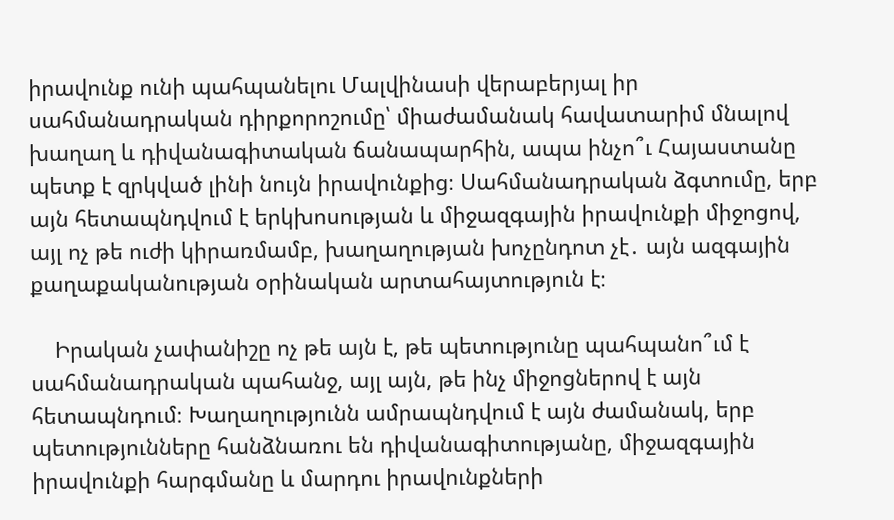իրավունք ունի պահպանելու Մալվինասի վերաբերյալ իր սահմանադրական դիրքորոշումը՝ միաժամանակ հավատարիմ մնալով խաղաղ և դիվանագիտական ճանապարհին, ապա ինչո՞ւ Հայաստանը պետք է զրկված լինի նույն իրավունքից։ Սահմանադրական ձգտումը, երբ այն հետապնդվում է երկխոսության և միջազգային իրավունքի միջոցով, այլ ոչ թե ուժի կիրառմամբ, խաղաղության խոչընդոտ չէ․ այն ազգային քաղաքականության օրինական արտահայտություն է։

    Իրական չափանիշը ոչ թե այն է, թե պետությունը պահպանո՞ւմ է սահմանադրական պահանջ, այլ այն, թե ինչ միջոցներով է այն հետապնդում։ Խաղաղությունն ամրապնդվում է այն ժամանակ, երբ պետությունները հանձնառու են դիվանագիտությանը, միջազգային իրավունքի հարգմանը և մարդու իրավունքների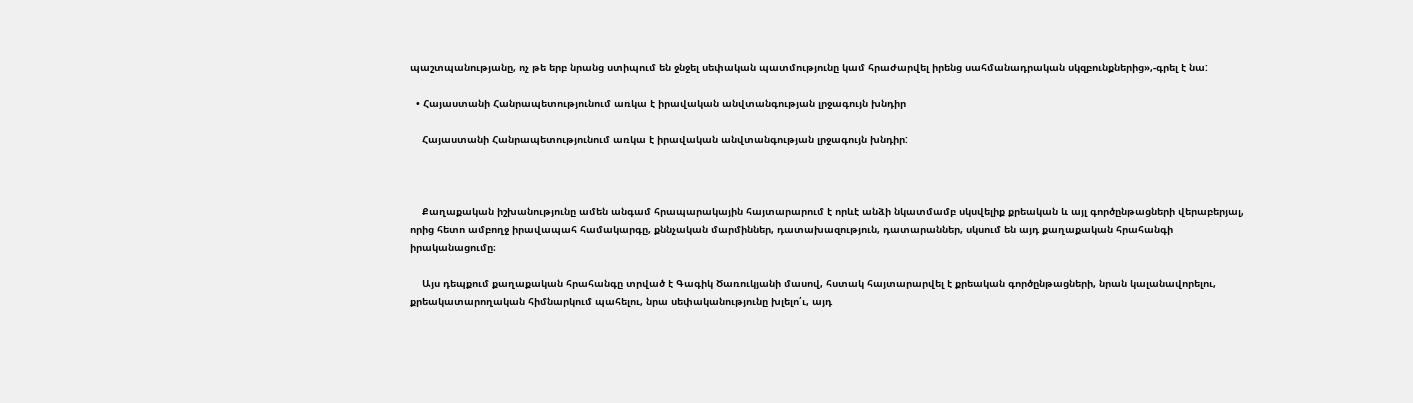պաշտպանությանը, ոչ թե երբ նրանց ստիպում են ջնջել սեփական պատմությունը կամ հրաժարվել իրենց սահմանադրական սկզբունքներից»,-գրել է նա:

  • Հայաստանի Հանրապետությունում առկա է իրավական անվտանգության լրջագույն խնդիր

    Հայաստանի Հանրապետությունում առկա է իրավական անվտանգության լրջագույն խնդիր:



    Քաղաքական իշխանությունը ամեն անգամ հրապարակային հայտարարում է որևէ անձի նկատմամբ սկսվելիք քրեական և այլ գործընթացների վերաբերյալ, որից հետո ամբողջ իրավապահ համակարգը, քննչական մարմիններ, դատախազություն, դատարաններ, սկսում են այդ քաղաքական հրահանգի իրականացումը։

    Այս դեպքում քաղաքական հրահանգը տրված է Գագիկ Ծառուկյանի մասով, հստակ հայտարարվել է քրեական գործընթացների, նրան կալանավորելու, քրեակատարողական հիմնարկում պահելու, նրա սեփականությունը խլելո՛ւ, այդ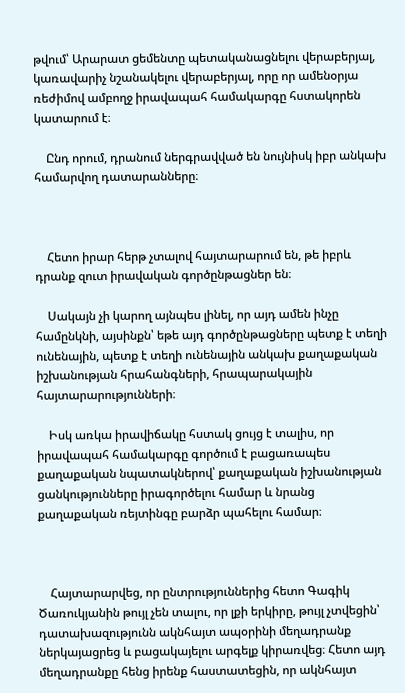թվում՝ Արարատ ցեմենտը պետականացնելու վերաբերյալ, կառավարիչ նշանակելու վերաբերյալ, որը որ ամենօրյա ռեժիմով ամբողջ իրավապահ համակարգը հստակորեն կատարում է։

    Ընդ որում, դրանում ներգրավված են նույնիսկ իբր անկախ համարվող դատարանները։



    Հետո իրար հերթ չտալով հայտարարում են, թե իբրև դրանք զուտ իրավական գործընթացներ են։

    Սակայն չի կարող այնպես լինել, որ այդ ամեն ինչը համընկնի, այսինքն՝ եթե այդ գործընթացները պետք է տեղի ունենային, պետք է տեղի ունենային անկախ քաղաքական իշխանության հրահանգների, հրապարակային հայտարարությունների։

    Իսկ առկա իրավիճակը հստակ ցույց է տալիս, որ իրավապահ համակարգը գործում է բացառապես քաղաքական նպատակներով՝ քաղաքական իշխանության ցանկությունները իրագործելու համար և նրանց քաղաքական ռեյտինգը բարձր պահելու համար։



    Հայտարարվեց, որ ընտրություններից հետո Գագիկ Ծառուկյանին թույլ չեն տալու, որ լքի երկիրը, թույլ չտվեցին՝ դատախազությունն ակնհայտ ապօրինի մեղադրանք ներկայացրեց և բացակայելու արգելք կիրառվեց։ Հետո այդ մեղադրանքը հենց իրենք հաստատեցին, որ ակնհայտ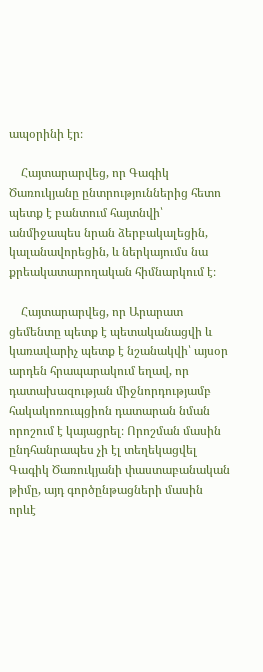ապօրինի էր։

    Հայտարարվեց, որ Գագիկ Ծառուկյանը ընտրություններից հետո պետք է բանտում հայտնվի՝ անմիջապես նրան ձերբակալեցին, կալանավորեցին, և ներկայումս նա քրեակատարողական հիմնարկում է։

    Հայտարարվեց, որ Արարատ ցեմենտը պետք է պետականացվի և կառավարիչ պետք է նշանակվի՝ այսօր արդեն հրապարակում եղավ, որ դատախազության միջնորդությամբ հակակոռուպցիոն դատարան նման որոշում է կայացրել։ Որոշման մասին ընդհանրապես չի էլ տեղեկացվել Գագիկ Ծառուկյանի փաստաբանական թիմը, այդ գործընթացների մասին որևէ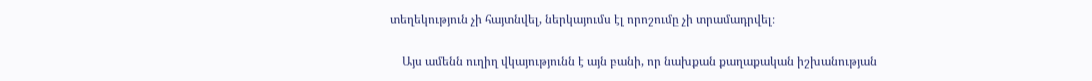տեղեկություն չի հայտնվել, ներկայումս էլ որոշումը չի տրամադրվել։

    Այս ամենն ուղիղ վկայությունն է այն բանի, որ նախքան քաղաքական իշխանության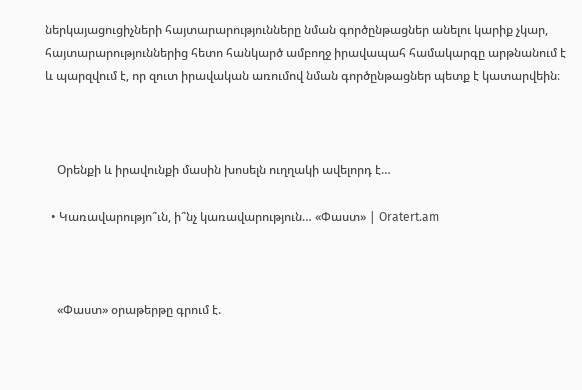ներկայացուցիչների հայտարարությունները նման գործընթացներ անելու կարիք չկար, հայտարարություններից հետո հանկարծ ամբողջ իրավապահ համակարգը արթնանում է և պարզվում է, որ զուտ իրավական առումով նման գործընթացներ պետք է կատարվեին։



    Օրենքի և իրավունքի մասին խոսելն ուղղակի ավելորդ է…

  • Կառավարությո՞ւն, ի՞նչ կառավարություն… «Փաստ» | Oratert.am



    «Փաստ» օրաթերթը գրում է.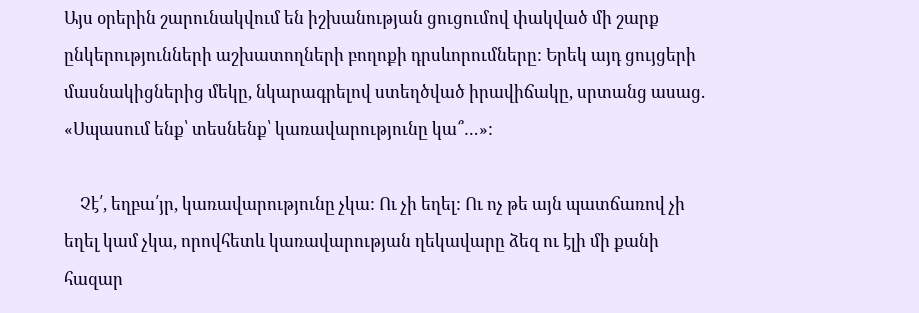Այս օրերին շարունակվում են իշխանության ցուցումով փակված մի շարք ընկերությունների աշխատողների բողոքի դրսևորումները: Երեկ այդ ցույցերի մասնակիցներից մեկը, նկարագրելով ստեղծված իրավիճակը, սրտանց ասաց. «Սպասում ենք՝ տեսնենք՝ կառավարությունը կա՞…»:

    Չէ՛, եղբա՛յր, կառավարությունը չկա: Ու չի եղել: Ու ոչ թե այն պատճառով չի եղել կամ չկա, որովհետև կառավարության ղեկավարը ձեզ ու էլի մի քանի հազար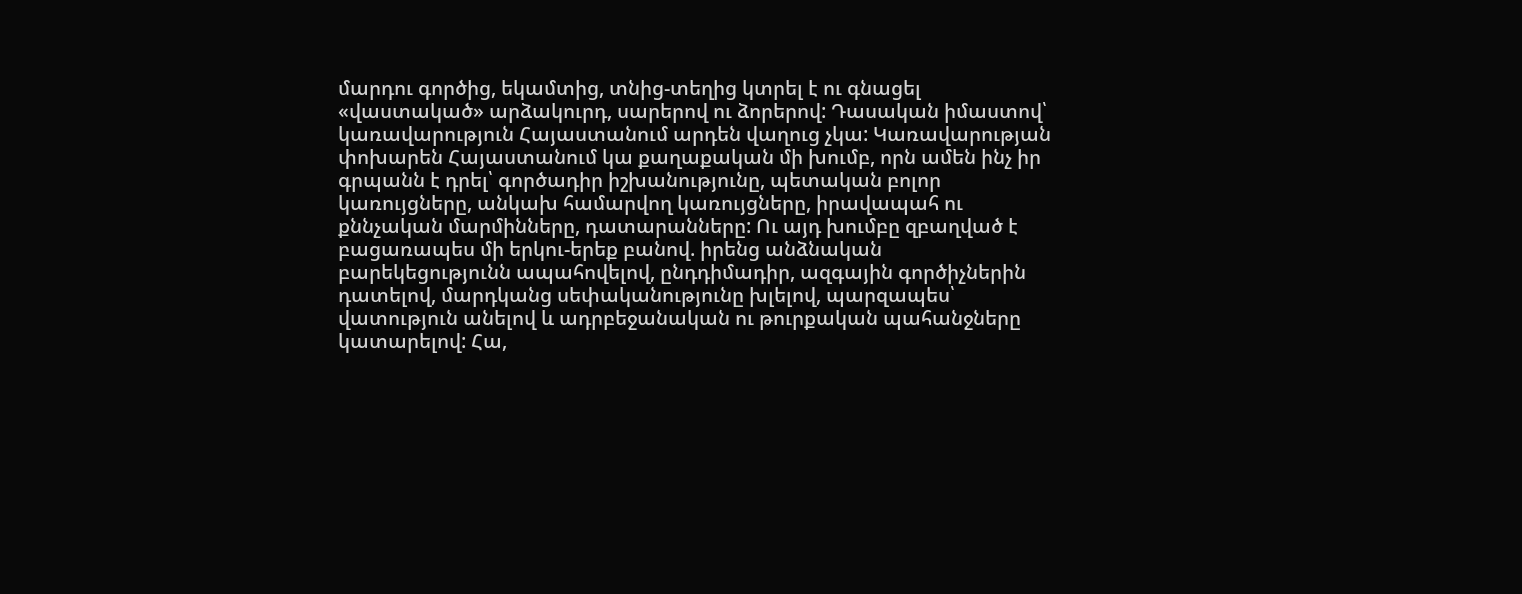մարդու գործից, եկամտից, տնից-տեղից կտրել է ու գնացել «վաստակած» արձակուրդ, սարերով ու ձորերով: Դասական իմաստով՝ կառավարություն Հայաստանում արդեն վաղուց չկա: Կառավարության փոխարեն Հայաստանում կա քաղաքական մի խումբ, որն ամեն ինչ իր գրպանն է դրել՝ գործադիր իշխանությունը, պետական բոլոր կառույցները, անկախ համարվող կառույցները, իրավապահ ու քննչական մարմինները, դատարանները: Ու այդ խումբը զբաղված է բացառապես մի երկու-երեք բանով. իրենց անձնական բարեկեցությունն ապահովելով, ընդդիմադիր, ազգային գործիչներին դատելով, մարդկանց սեփականությունը խլելով, պարզապես՝ վատություն անելով և ադրբեջանական ու թուրքական պահանջները կատարելով: Հա,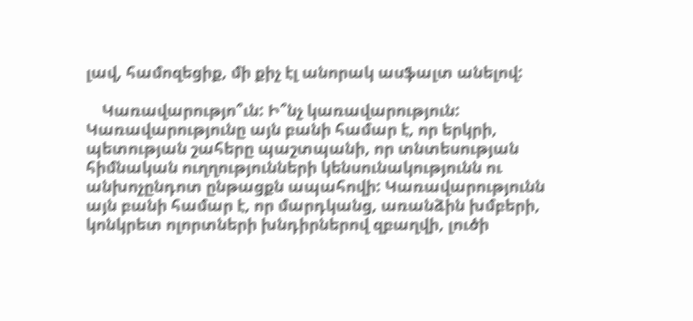լավ, համոզեցիք, մի քիչ էլ անորակ ասֆալտ անելով:

    Կառավարությո՞ւն: Ի՞նչ կառավարություն: Կառավարությունը այն բանի համար է, որ երկրի, պետության շահերը պաշտպանի, որ տնտեսության հիմնական ուղղությունների կենսունակությունն ու անխոչընդոտ ընթացքն ապահովի: Կառավարությունն այն բանի համար է, որ մարդկանց, առանձին խմբերի, կոնկրետ ոլորտների խնդիրներով զբաղվի, լուծի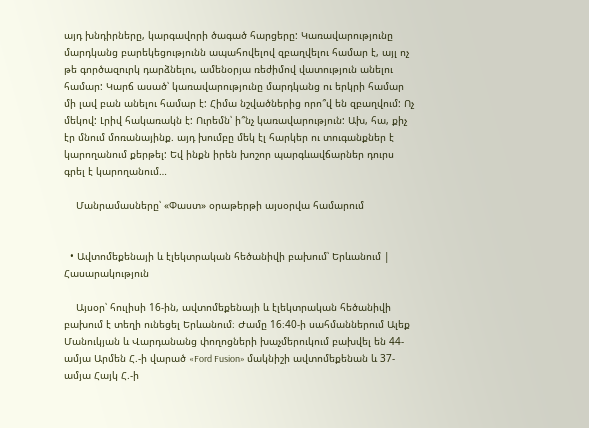այդ խնդիրները, կարգավորի ծագած հարցերը: Կառավարությունը մարդկանց բարեկեցությունն ապահովելով զբաղվելու համար է, այլ ոչ թե գործազուրկ դարձնելու, ամենօրյա ռեժիմով վատություն անելու համար: Կարճ ասած՝ կառավարությունը մարդկանց ու երկրի համար մի լավ բան անելու համար է: Հիմա նշվածներից որո՞վ են զբաղվում: Ոչ մեկով: Լրիվ հակառակն է: Ուրեմն՝ ի՞նչ կառավարություն: Ախ, հա, քիչ էր մնում մոռանայինք. այդ խումբը մեկ էլ հարկեր ու տուգանքներ է կարողանում քերթել: Եվ ինքն իրեն խոշոր պարգևավճարներ դուրս գրել է կարողանում…

    Մանրամասները՝ «Փաստ» օրաթերթի այսօրվա համարում


  • Ավտոմեքենայի և էլեկտրական հեծանիվի բախում՝ Երևանում | Հասարակություն

    Այսօր՝ հուլիսի 16-ին, ավտոմեքենայի և էլեկտրական հեծանիվի բախում է տեղի ունեցել Երևանում։ Ժամը 16։40-ի սահմաններում Ալեք Մանուկյան և Վարդանանց փողոցների խաչմերուկում բախվել են 44-ամյա Արմեն Հ.-ի վարած «Ford Fusion» մակնիշի ավտոմեքենան և 37-ամյա Հայկ Հ.-ի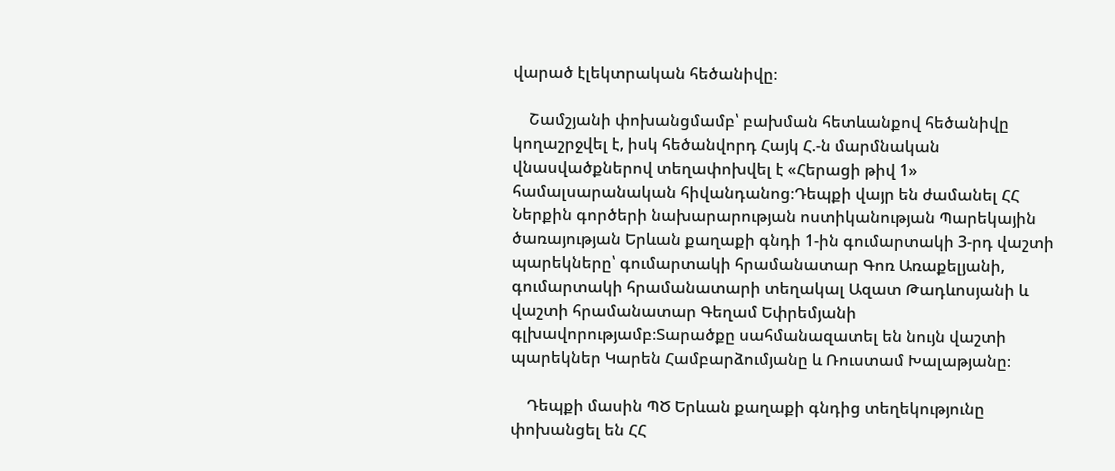վարած էլեկտրական հեծանիվը։

    Շամշյանի փոխանցմամբ՝ բախման հետևանքով հեծանիվը կողաշրջվել է, իսկ հեծանվորդ Հայկ Հ.-ն մարմնական վնասվածքներով տեղափոխվել է «Հերացի թիվ 1» համալսարանական հիվանդանոց։Դեպքի վայր են ժամանել ՀՀ Ներքին գործերի նախարարության ոստիկանության Պարեկային ծառայության Երևան քաղաքի գնդի 1-ին գումարտակի 3-րդ վաշտի պարեկները՝ գումարտակի հրամանատար Գոռ Առաքելյանի, գումարտակի հրամանատարի տեղակալ Ազատ Թադևոսյանի և վաշտի հրամանատար Գեղամ Եփրեմյանի գլխավորությամբ։Տարածքը սահմանազատել են նույն վաշտի պարեկներ Կարեն Համբարձումյանը և Ռուստամ Խալաթյանը։

    Դեպքի մասին ՊԾ Երևան քաղաքի գնդից տեղեկությունը փոխանցել են ՀՀ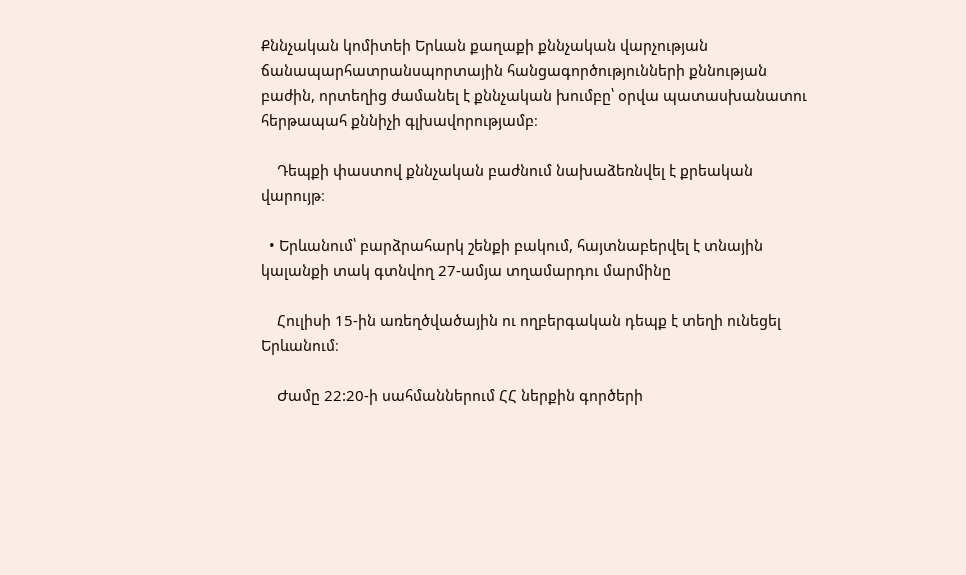Քննչական կոմիտեի Երևան քաղաքի քննչական վարչության ճանապարհատրանսպորտային հանցագործությունների քննության բաժին, որտեղից ժամանել է քննչական խումբը՝ օրվա պատասխանատու հերթապահ քննիչի գլխավորությամբ։

    Դեպքի փաստով քննչական բաժնում նախաձեռնվել է քրեական վարույթ։

  • Երևանում՝ բարձրահարկ շենքի բակում, հայտնաբերվել է տնային կալանքի տակ գտնվող 27-ամյա տղամարդու մարմինը

    Հուլիսի 15-ին առեղծվածային ու ողբերգական դեպք է տեղի ունեցել Երևանում։

    Ժամը 22:20-ի սահմաններում ՀՀ ներքին գործերի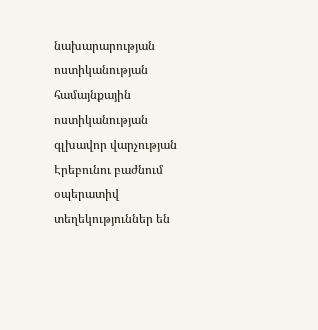նախարարության ոստիկանության համայնքային ոստիկանության գլխավոր վարչության Էրեբունու բաժնում օպերատիվ տեղեկություններ են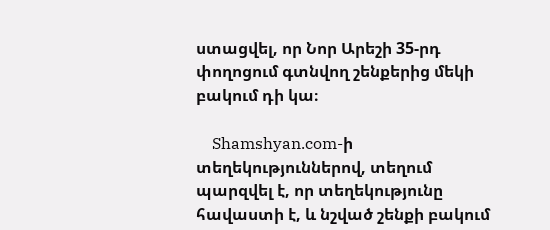ստացվել, որ Նոր Արեշի 35-րդ փողոցում գտնվող շենքերից մեկի բակում դի կա։

    Shamshyan.com-ի տեղեկություններով, տեղում պարզվել է, որ տեղեկությունը հավաստի է, և նշված շենքի բակում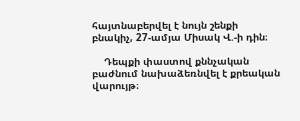հայտնաբերվել է նույն շենքի բնակիչ, 27-ամյա Միսակ Վ.-ի դին։

    Դեպքի փաստով քննչական բաժնում նախաձեռնվել է քրեական վարույթ։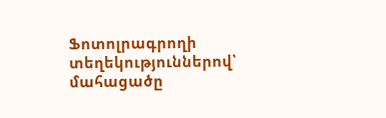Ֆոտոլրագրողի տեղեկություններով՝ մահացածը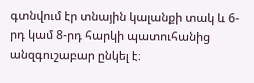գտնվում էր տնային կալանքի տակ և 6-րդ կամ 8-րդ հարկի պատուհանից անզգուշաբար ընկել է։